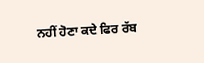ਨਹੀਂ ਹੋਣਾ ਕਦੇ ਫਿਰ ਰੱਬ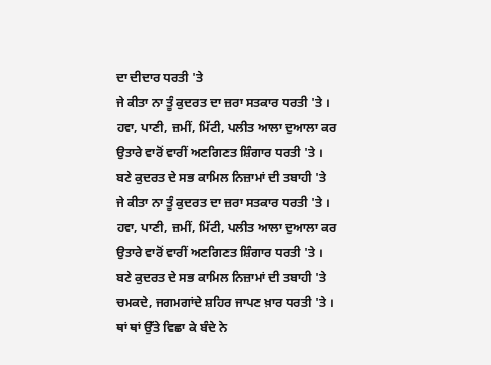ਦਾ ਦੀਦਾਰ ਧਰਤੀ 'ਤੇ
ਜੇ ਕੀਤਾ ਨਾ ਤੂੰ ਕੁਦਰਤ ਦਾ ਜ਼ਰਾ ਸਤਕਾਰ ਧਰਤੀ 'ਤੇ ।
ਹਵਾ, ਪਾਣੀ, ਜ਼ਮੀਂ, ਮਿੱਟੀ, ਪਲੀਤ ਆਲਾ ਦੁਆਲਾ ਕਰ
ਉਤਾਰੇ ਵਾਰੋਂ ਵਾਰੀਂ ਅਣਗਿਣਤ ਸ਼ਿੰਗਾਰ ਧਰਤੀ 'ਤੇ ।
ਬਣੇ ਕੁਦਰਤ ਦੇ ਸਭ ਕਾਮਿਲ ਨਿਜ਼ਾਮਾਂ ਦੀ ਤਬਾਹੀ 'ਤੇ
ਜੇ ਕੀਤਾ ਨਾ ਤੂੰ ਕੁਦਰਤ ਦਾ ਜ਼ਰਾ ਸਤਕਾਰ ਧਰਤੀ 'ਤੇ ।
ਹਵਾ, ਪਾਣੀ, ਜ਼ਮੀਂ, ਮਿੱਟੀ, ਪਲੀਤ ਆਲਾ ਦੁਆਲਾ ਕਰ
ਉਤਾਰੇ ਵਾਰੋਂ ਵਾਰੀਂ ਅਣਗਿਣਤ ਸ਼ਿੰਗਾਰ ਧਰਤੀ 'ਤੇ ।
ਬਣੇ ਕੁਦਰਤ ਦੇ ਸਭ ਕਾਮਿਲ ਨਿਜ਼ਾਮਾਂ ਦੀ ਤਬਾਹੀ 'ਤੇ
ਚਮਕਦੇ, ਜਗਮਗਾਂਦੇ ਸ਼ਹਿਰ ਜਾਪਣ ਖ਼ਾਰ ਧਰਤੀ 'ਤੇ ।
ਥਾਂ ਥਾਂ ਉੱਤੇ ਵਿਛਾ ਕੇ ਬੰਦੇ ਨੇ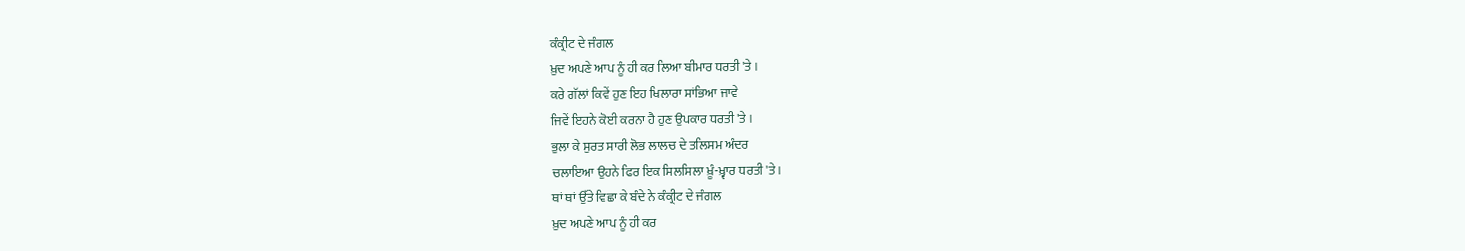ਕੰਕ੍ਰੀਟ ਦੇ ਜੰਗਲ
ਖ਼ੁਦ ਅਪਣੇ ਆਪ ਨੂੰ ਹੀ ਕਰ ਲਿਆ ਬੀਮਾਰ ਧਰਤੀ 'ਤੇ ।
ਕਰੇ ਗੱਲਾਂ ਕਿਵੇਂ ਹੁਣ ਇਹ ਖਿਲਾਰਾ ਸਾਂਭਿਆ ਜਾਵੇ
ਜਿਵੇਂ ਇਹਨੇ ਕੋਈ ਕਰਨਾ ਹੈ ਹੁਣ ਉਪਕਾਰ ਧਰਤੀ 'ਤੇ ।
ਭੁਲਾ ਕੇ ਸੁਰਤ ਸਾਰੀ ਲੋਭ ਲਾਲਚ ਦੇ ਤਲਿਸਮ ਅੰਦਰ
ਚਲਾਇਆ ਉਹਨੇ ਫਿਰ ਇਕ ਸਿਲਸਿਲਾ ਖ਼ੂੰ-ਖ਼੍ਵਾਰ ਧਰਤੀ 'ਤੇ ।
ਥਾਂ ਥਾਂ ਉੱਤੇ ਵਿਛਾ ਕੇ ਬੰਦੇ ਨੇ ਕੰਕ੍ਰੀਟ ਦੇ ਜੰਗਲ
ਖ਼ੁਦ ਅਪਣੇ ਆਪ ਨੂੰ ਹੀ ਕਰ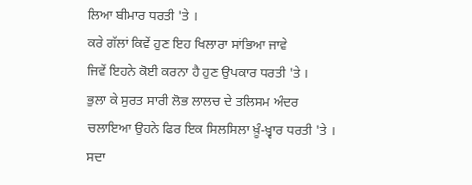ਲਿਆ ਬੀਮਾਰ ਧਰਤੀ 'ਤੇ ।
ਕਰੇ ਗੱਲਾਂ ਕਿਵੇਂ ਹੁਣ ਇਹ ਖਿਲਾਰਾ ਸਾਂਭਿਆ ਜਾਵੇ
ਜਿਵੇਂ ਇਹਨੇ ਕੋਈ ਕਰਨਾ ਹੈ ਹੁਣ ਉਪਕਾਰ ਧਰਤੀ 'ਤੇ ।
ਭੁਲਾ ਕੇ ਸੁਰਤ ਸਾਰੀ ਲੋਭ ਲਾਲਚ ਦੇ ਤਲਿਸਮ ਅੰਦਰ
ਚਲਾਇਆ ਉਹਨੇ ਫਿਰ ਇਕ ਸਿਲਸਿਲਾ ਖ਼ੂੰ-ਖ਼੍ਵਾਰ ਧਰਤੀ 'ਤੇ ।
ਸਦਾ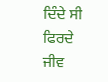ਦਿੰਦੇ ਸੀ ਫਿਰਦੇ ਜੀਵ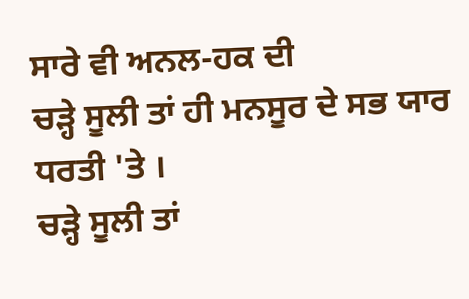ਸਾਰੇ ਵੀ ਅਨਲ-ਹਕ ਦੀ
ਚੜ੍ਹੇ ਸੂਲੀ ਤਾਂ ਹੀ ਮਨਸੂਰ ਦੇ ਸਭ ਯਾਰ ਧਰਤੀ 'ਤੇ ।
ਚੜ੍ਹੇ ਸੂਲੀ ਤਾਂ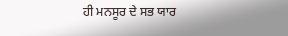ਹੀ ਮਨਸੂਰ ਦੇ ਸਭ ਯਾਰ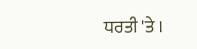ਧਰਤੀ 'ਤੇ ।